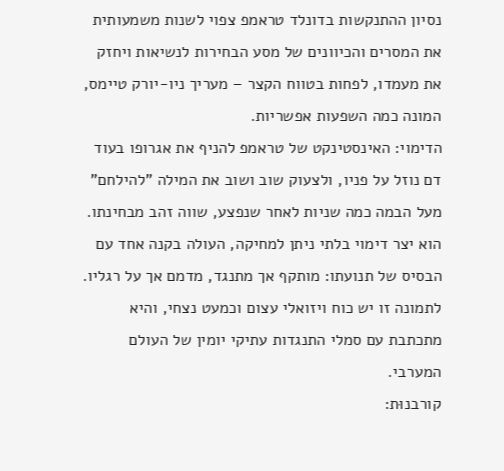נסיון ההתנקשות בדונלד טראמפ צפוי לשנות משמעותית את המסרים והכיוונים של מסע הבחירות לנשיאות ויחזק את מעמדו, לפחות בטווח הקצר – מעריך ניו-יורק טיימס, המונה כמה השפעות אפשריות.
הדימוי: האינסטינקט של טראמפ להניף את אגרופו בעוד דם נוזל על פניו, ולצעוק שוב ושוב את המילה "להילחם" מעל הבמה כמה שניות לאחר שנפצע, שווה זהב מבחינתו. הוא יצר דימוי בלתי ניתן למחיקה, העולה בקנה אחד עם הבסיס של תנועתו: מותקף אך מתנגד, מדמם אך על רגליו. לתמונה זו יש כוח ויזואלי עצום וכמעט נצחי, והיא מתכתבת עם סמלי התנגדות עתיקי יומין של העולם המערבי.
קורבנוּת: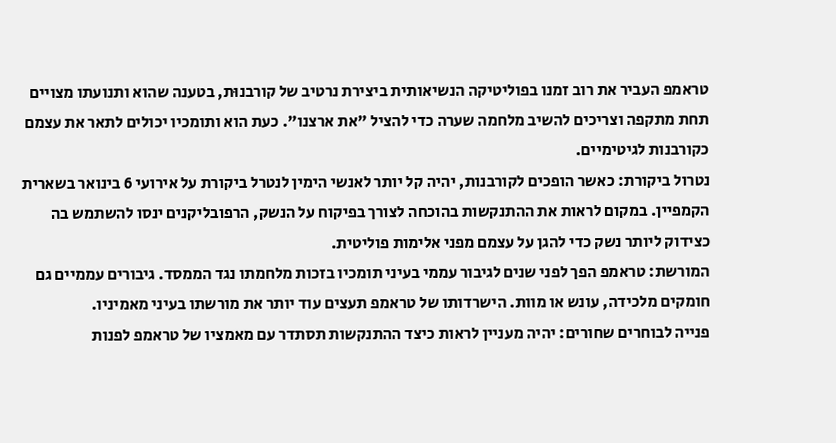טראמפ העביר את רוב זמנו בפוליטיקה הנשיאותית ביצירת נרטיב של קורבנוּת, בטענה שהוא ותנועתו מצויים תחת מתקפה וצריכים להשיב מלחמה שערה כדי להציל "את ארצנו". כעת הוא ותומכיו יכולים לתאר את עצמם כקורבנות לגיטימיים.
נטרול ביקורת: כאשר הופכים לקורבנות, יהיה קל יותר לאנשי הימין לנטרל ביקורת על אירועי 6 בינואר בשארית הקמפיין. במקום לראות את ההתנקשות בהוכחה לצורך בפיקוח על הנשק, הרפובליקנים ינסו להשתמש בה כצידוק ליותר נשק כדי להגן על עצמם מפני אלימות פוליטית.
המורשת: טראמפ הפך לפני שנים לגיבור עממי בעיני תומכיו בזכות מלחמתו נגד הממסד. גיבורים עממיים גם חומקים מלכידה, עונש או מוות. הישרדותו של טראמפ תעצים עוד יותר את מורשתו בעיני מאמיניו.
פנייה לבוחרים שחורים: יהיה מעניין לראות כיצד ההתנקשות תסתדר עם מאמציו של טראמפ לפנות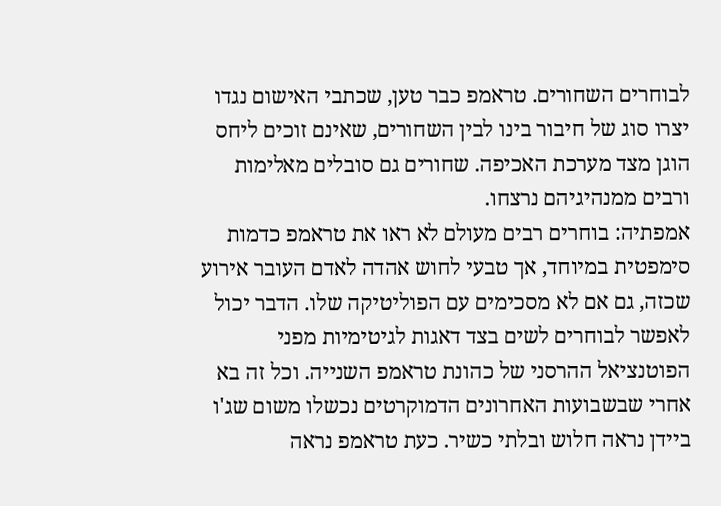לבוחרים השחורים. טראמפ כבר טען, שכתבי האישום נגדו יצרו סוג של חיבור בינו לבין השחורים, שאינם זוכים ליחס הוגן מצד מערכת האכיפה. שחורים גם סובלים מאלימות ורבים ממנהיגיהם נרצחו.
אמפתיה: בוחרים רבים מעולם לא ראו את טראמפ כדמות סימפטית במיוחד, אך טבעי לחוש אהדה לאדם העובר אירוע שכזה, גם אם לא מסכימים עם הפוליטיקה שלו. הדבר יכול לאפשר לבוחרים לשים בצד דאגות לגיטימיות מפני הפוטנציאל ההרסני של כהונת טראמפ השנייה. וכל זה בא אחרי שבשבועות האחרונים הדמוקרטים נכשלו משום שג'ו ביידן נראה חלוש ובלתי כשיר. כעת טראמפ נראה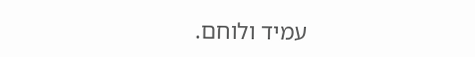עמיד ולוחם.